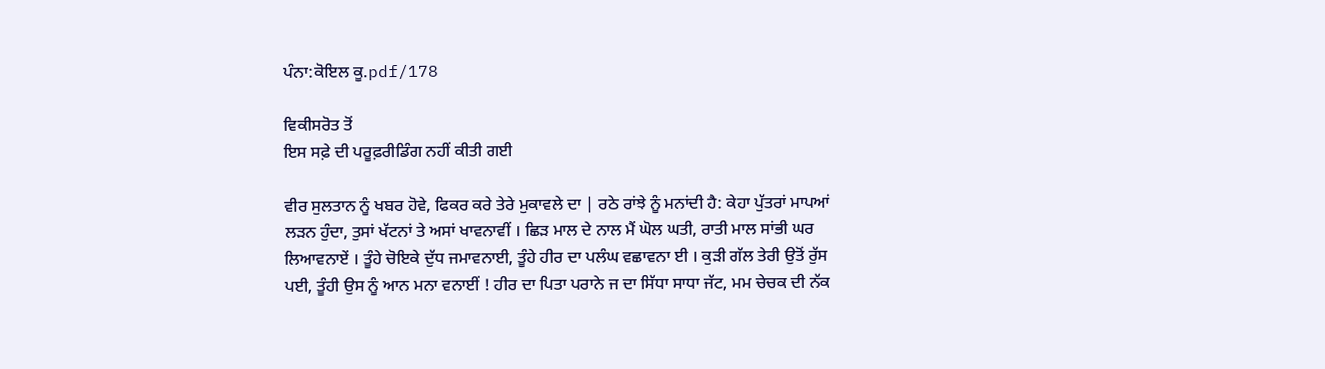ਪੰਨਾ:ਕੋਇਲ ਕੂ.pdf/178

ਵਿਕੀਸਰੋਤ ਤੋਂ
ਇਸ ਸਫ਼ੇ ਦੀ ਪਰੂਫ਼ਰੀਡਿੰਗ ਨਹੀਂ ਕੀਤੀ ਗਈ

ਵੀਰ ਸੁਲਤਾਨ ਨੂੰ ਖਬਰ ਹੋਵੇ, ਫਿਕਰ ਕਰੇ ਤੇਰੇ ਮੁਕਾਵਲੇ ਦਾ | ਰਠੇ ਰਾਂਝੇ ਨੂੰ ਮਨਾਂਦੀ ਹੈ: ਕੇਹਾ ਪੁੱਤਰਾਂ ਮਾਪਆਂ ਲੜਨ ਹੁੰਦਾ, ਤੁਸਾਂ ਖੱਟਨਾਂ ਤੇ ਅਸਾਂ ਖਾਵਨਾਵੀਂ । ਛਿੜ ਮਾਲ ਦੇ ਨਾਲ ਮੈਂ ਘੋਲ ਘਤੀ, ਰਾਤੀ ਮਾਲ ਸਾਂਭੀ ਘਰ ਲਿਆਵਨਾਏਂ । ਤੂੰਹੇ ਚੋਇਕੇ ਦੁੱਧ ਜਮਾਵਨਾਈ, ਤੂੰਹੇ ਹੀਰ ਦਾ ਪਲੰਘ ਵਛਾਵਨਾ ਈ । ਕੁੜੀ ਗੱਲ ਤੇਰੀ ਉਤੋਂ ਰੁੱਸ ਪਈ, ਤੂੰਹੀ ਉਸ ਨੂੰ ਆਨ ਮਨਾ ਵਨਾਈਂ ! ਹੀਰ ਦਾ ਪਿਤਾ ਪਰਾਨੇ ਜ ਦਾ ਸਿੱਧਾ ਸਾਧਾ ਜੱਟ, ਮਮ ਚੇਚਕ ਦੀ ਨੱਕ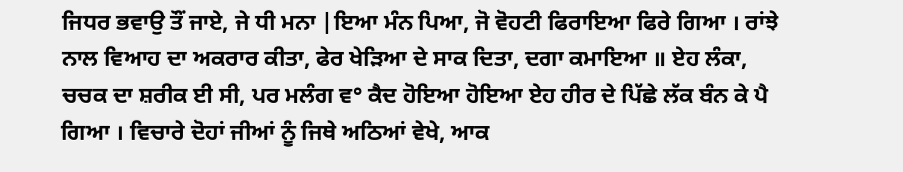ਜਿਧਰ ਭਵਾਉ ਤੌਂ ਜਾਏ, ਜੇ ਧੀ ਮਨਾ |ਇਆ ਮੰਨ ਪਿਆ, ਜੋ ਵੋਹਟੀ ਫਿਰਾਇਆ ਫਿਰੇ ਗਿਆ । ਰਾਂਝੇ ਨਾਲ ਵਿਆਹ ਦਾ ਅਕਰਾਰ ਕੀਤਾ, ਫੇਰ ਖੇੜਿਆ ਦੇ ਸਾਕ ਦਿਤਾ, ਦਗਾ ਕਮਾਇਆ ॥ ਏਹ ਲੰਕਾ, ਚਚਕ ਦਾ ਸ਼ਰੀਕ ਈ ਸੀ, ਪਰ ਮਲੰਗ ਵ° ਕੈਦ ਹੋਇਆ ਹੋਇਆ ਏਹ ਹੀਰ ਦੇ ਪਿੱਛੇ ਲੱਕ ਬੰਨ ਕੇ ਪੈ ਗਿਆ । ਵਿਚਾਰੇ ਦੋਹਾਂ ਜੀਆਂ ਨੂੰ ਜਿਥੇ ਅਠਿਆਂ ਵੇਖੇ, ਆਕ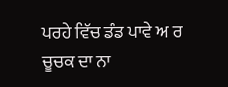ਪਰਹੇ ਵਿੱਚ ਡੰਡ ਪਾਵੇ ਅ ਰ ਚੂਚਕ ਦਾ ਨਾ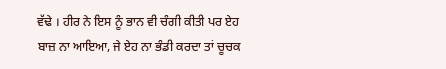ਵੱਢੇ । ਹੀਰ ਨੇ ਇਸ ਨੂੰ ਭਾਨ ਵੀ ਚੰਗੀ ਕੀਤੀ ਪਰ ਏਹ ਬਾਜ਼ ਨਾ ਆਇਆ, ਜੇ ਏਹ ਨਾ ਭੰਡੀ ਕਰਦਾ ਤਾਂ ਚੂਚਕ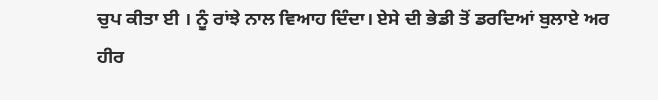ਚੁਪ ਕੀਤਾ ਈ । ਨੂੰ ਰਾਂਝੇ ਨਾਲ ਵਿਆਹ ਦਿੰਦਾ। ਏਸੇ ਦੀ ਭੇਡੀ ਤੋਂ ਡਰਦਿਆਂ ਬੁਲਾਏ ਅਰ ਹੀਰ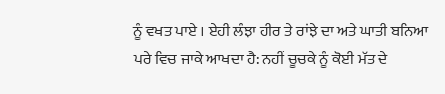ਨੂੰ ਵਖਤ ਪਾਏ । ਏਹੀ ਲੰਝਾ ਹੀਰ ਤੇ ਰਾਂਝੇ ਦਾ ਅਤੇ ਘਾਤੀ ਬਨਿਆ ਪਰੇ ਵਿਚ ਜਾਕੇ ਆਖਦਾ ਹੈ: ਨਹੀਂ ਚੂਚਕੇ ਨੂੰ ਕੋਈ ਮੱਤ ਦੇ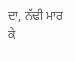ਦਾ, ਨੱਢੀ ਮਾਰ ਕੇ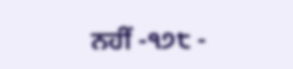ਨਹੀਂ -੧੭੮ -